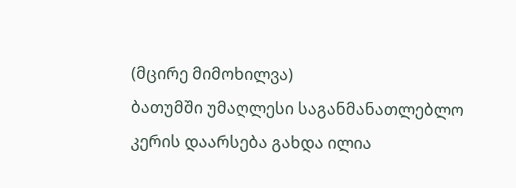(მცირე მიმოხილვა)
ბათუმში უმაღლესი საგანმანათლებლო კერის დაარსება გახდა ილია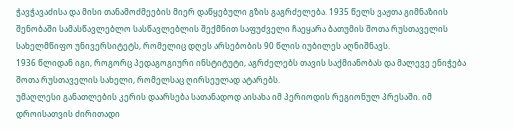ჭავჭავაძისა და მისი თანამოძმეების მიერ დაწყებული გზის გაგრძელება. 1935 წელს ვაჟთა გიმნაზიის შენობაში სამასწავლებლო სასწავლებლის შექმნით საფუძველი ჩაეყარა ბათუმის შოთა რუსთაველის სახელმწიფო უნივერსიტეტს, რომელიც დღეს არსებობის 90 წლის იუბილეს აღნიშნავს.
1936 წლიდან იგი, როგორც პედაგოგიური ინსტიტუტი, აგრძელებს თავის საქმიანობას და მალევე ენიჭება შოთა რუსთაველის სახელი, რომელსაც ღირსეულად ატარებს.
უმაღლესი განათლების კერის დაარსება სათანადოდ აისახა იმ პერიოდის რეგიონულ პრესაში. იმ დროისათვის ძირითადი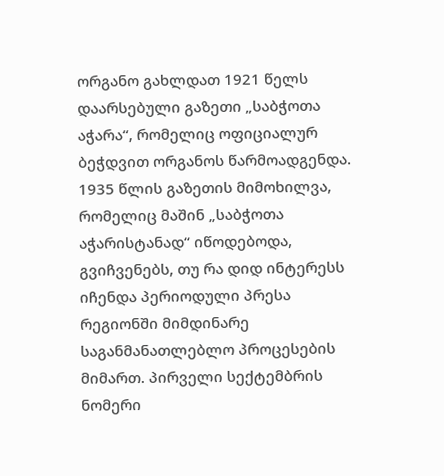ორგანო გახლდათ 1921 წელს დაარსებული გაზეთი „საბჭოთა აჭარა“, რომელიც ოფიციალურ ბეჭდვით ორგანოს წარმოადგენდა.
1935 წლის გაზეთის მიმოხილვა, რომელიც მაშინ „საბჭოთა აჭარისტანად“ იწოდებოდა, გვიჩვენებს, თუ რა დიდ ინტერესს იჩენდა პერიოდული პრესა რეგიონში მიმდინარე საგანმანათლებლო პროცესების მიმართ. პირველი სექტემბრის ნომერი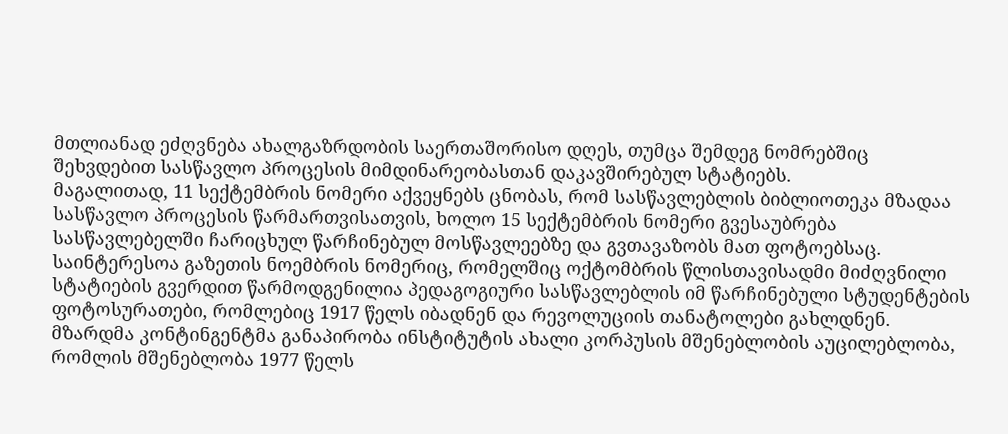მთლიანად ეძღვნება ახალგაზრდობის საერთაშორისო დღეს, თუმცა შემდეგ ნომრებშიც შეხვდებით სასწავლო პროცესის მიმდინარეობასთან დაკავშირებულ სტატიებს.
მაგალითად, 11 სექტემბრის ნომერი აქვეყნებს ცნობას, რომ სასწავლებლის ბიბლიოთეკა მზადაა სასწავლო პროცესის წარმართვისათვის, ხოლო 15 სექტემბრის ნომერი გვესაუბრება სასწავლებელში ჩარიცხულ წარჩინებულ მოსწავლეებზე და გვთავაზობს მათ ფოტოებსაც.
საინტერესოა გაზეთის ნოემბრის ნომერიც, რომელშიც ოქტომბრის წლისთავისადმი მიძღვნილი სტატიების გვერდით წარმოდგენილია პედაგოგიური სასწავლებლის იმ წარჩინებული სტუდენტების ფოტოსურათები, რომლებიც 1917 წელს იბადნენ და რევოლუციის თანატოლები გახლდნენ.
მზარდმა კონტინგენტმა განაპირობა ინსტიტუტის ახალი კორპუსის მშენებლობის აუცილებლობა, რომლის მშენებლობა 1977 წელს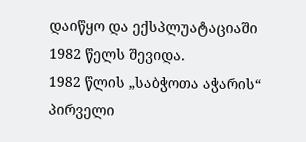დაიწყო და ექსპლუატაციაში 1982 წელს შევიდა.
1982 წლის „საბჭოთა აჭარის“ პირველი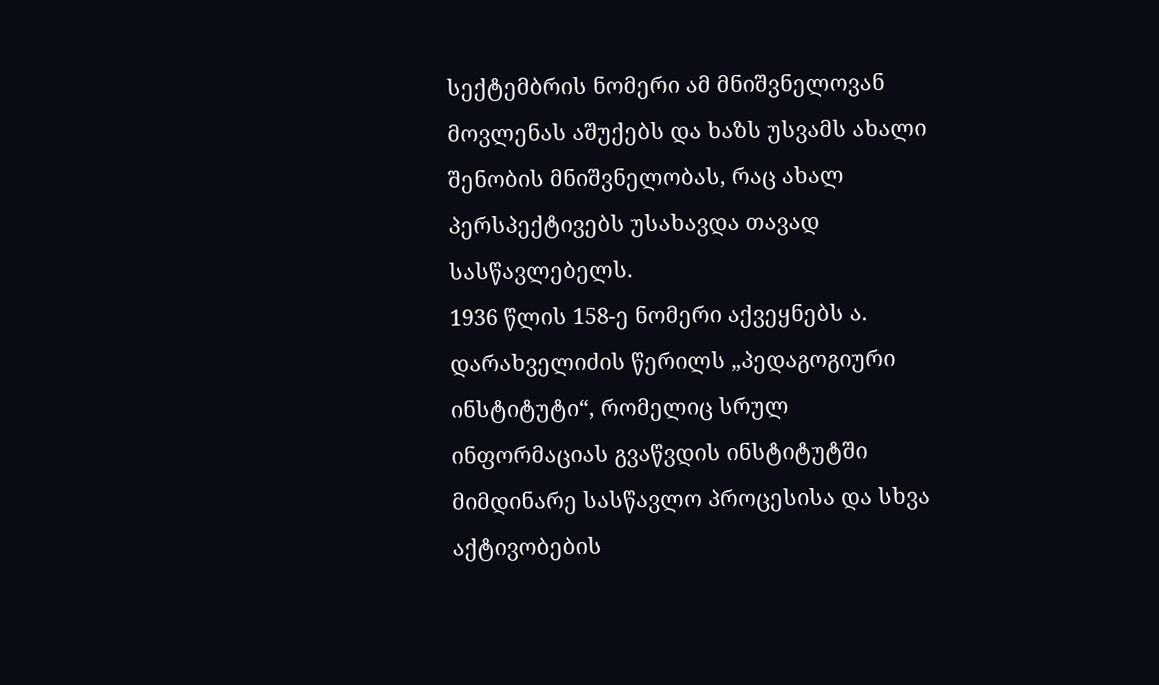სექტემბრის ნომერი ამ მნიშვნელოვან მოვლენას აშუქებს და ხაზს უსვამს ახალი შენობის მნიშვნელობას, რაც ახალ პერსპექტივებს უსახავდა თავად სასწავლებელს.
1936 წლის 158-ე ნომერი აქვეყნებს ა. დარახველიძის წერილს „პედაგოგიური ინსტიტუტი“, რომელიც სრულ ინფორმაციას გვაწვდის ინსტიტუტში მიმდინარე სასწავლო პროცესისა და სხვა აქტივობების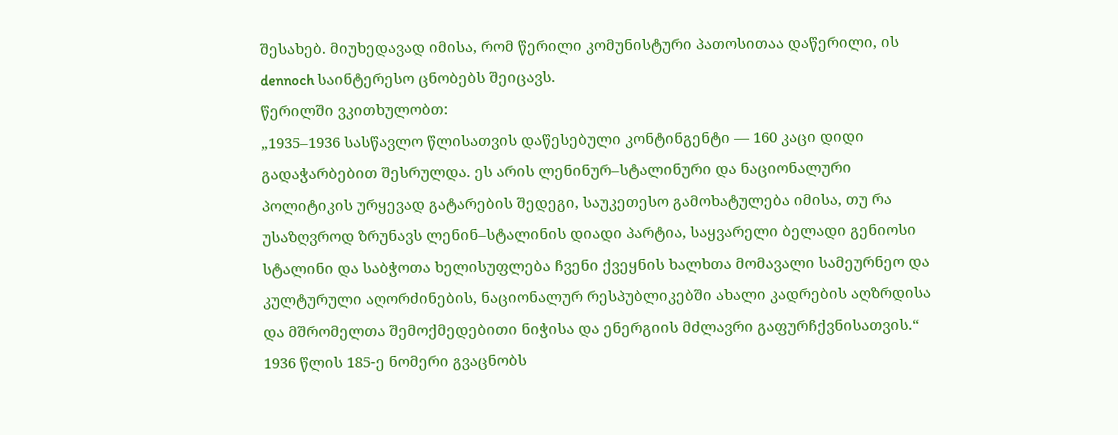შესახებ. მიუხედავად იმისა, რომ წერილი კომუნისტური პათოსითაა დაწერილი, ის dennoch საინტერესო ცნობებს შეიცავს.
წერილში ვკითხულობთ:
„1935–1936 სასწავლო წლისათვის დაწესებული კონტინგენტი — 160 კაცი დიდი გადაჭარბებით შესრულდა. ეს არის ლენინურ–სტალინური და ნაციონალური პოლიტიკის ურყევად გატარების შედეგი, საუკეთესო გამოხატულება იმისა, თუ რა უსაზღვროდ ზრუნავს ლენინ–სტალინის დიადი პარტია, საყვარელი ბელადი გენიოსი სტალინი და საბჭოთა ხელისუფლება ჩვენი ქვეყნის ხალხთა მომავალი სამეურნეო და კულტურული აღორძინების, ნაციონალურ რესპუბლიკებში ახალი კადრების აღზრდისა და მშრომელთა შემოქმედებითი ნიჭისა და ენერგიის მძლავრი გაფურჩქვნისათვის.“
1936 წლის 185-ე ნომერი გვაცნობს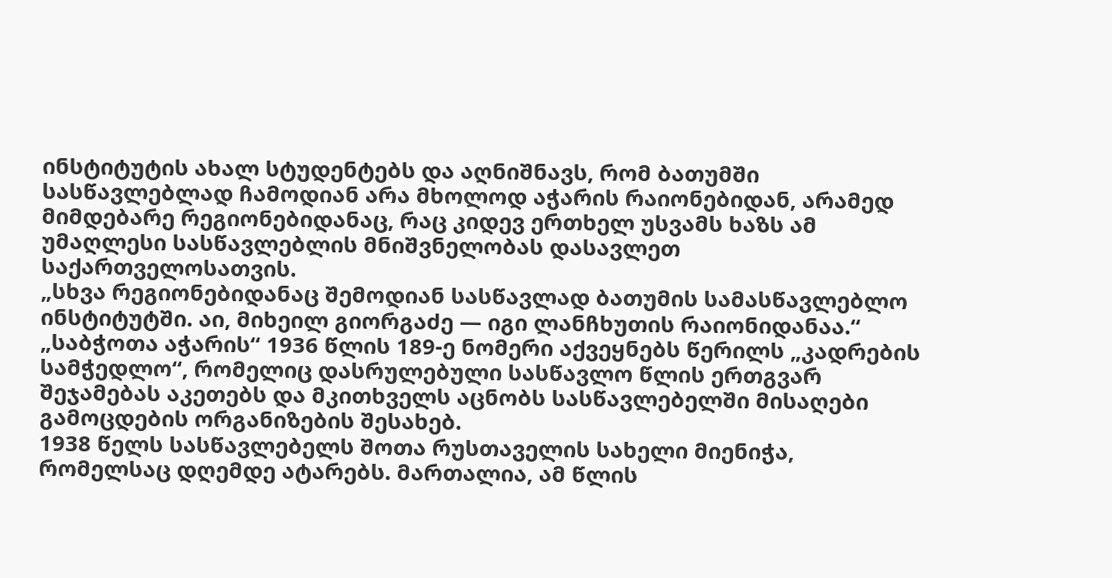ინსტიტუტის ახალ სტუდენტებს და აღნიშნავს, რომ ბათუმში სასწავლებლად ჩამოდიან არა მხოლოდ აჭარის რაიონებიდან, არამედ მიმდებარე რეგიონებიდანაც, რაც კიდევ ერთხელ უსვამს ხაზს ამ უმაღლესი სასწავლებლის მნიშვნელობას დასავლეთ საქართველოსათვის.
„სხვა რეგიონებიდანაც შემოდიან სასწავლად ბათუმის სამასწავლებლო ინსტიტუტში. აი, მიხეილ გიორგაძე — იგი ლანჩხუთის რაიონიდანაა.“
„საბჭოთა აჭარის“ 1936 წლის 189-ე ნომერი აქვეყნებს წერილს „კადრების სამჭედლო“, რომელიც დასრულებული სასწავლო წლის ერთგვარ შეჯამებას აკეთებს და მკითხველს აცნობს სასწავლებელში მისაღები გამოცდების ორგანიზების შესახებ.
1938 წელს სასწავლებელს შოთა რუსთაველის სახელი მიენიჭა, რომელსაც დღემდე ატარებს. მართალია, ამ წლის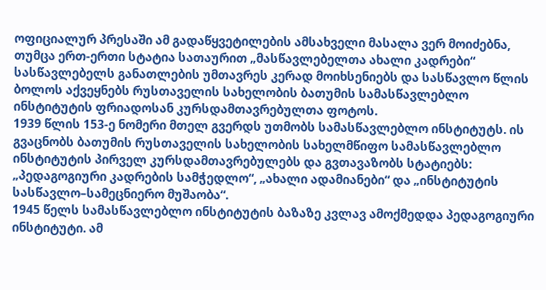ოფიციალურ პრესაში ამ გადაწყვეტილების ამსახველი მასალა ვერ მოიძებნა, თუმცა ერთ-ერთი სტატია სათაურით „მასწავლებელთა ახალი კადრები“ სასწავლებელს განათლების უმთავრეს კერად მოიხსენიებს და სასწავლო წლის ბოლოს აქვეყნებს რუსთაველის სახელობის ბათუმის სამასწავლებლო ინსტიტუტის ფრიადოსან კურსდამთავრებულთა ფოტოს.
1939 წლის 153-ე ნომერი მთელ გვერდს უთმობს სამასწავლებლო ინსტიტუტს. ის გვაცნობს ბათუმის რუსთაველის სახელობის სახელმწიფო სამასწავლებლო ინსტიტუტის პირველ კურსდამთავრებულებს და გვთავაზობს სტატიებს: „პედაგოგიური კადრების სამჭედლო“, „ახალი ადამიანები“ და „ინსტიტუტის სასწავლო–სამეცნიერო მუშაობა“.
1945 წელს სამასწავლებლო ინსტიტუტის ბაზაზე კვლავ ამოქმედდა პედაგოგიური ინსტიტუტი. ამ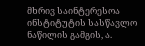მხრივ საინტერესოა ინსტიტუტის სასწავლო ნაწილის გამგის, ა.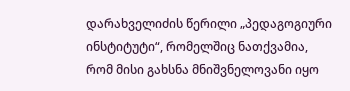დარახველიძის წერილი „პედაგოგიური ინსტიტუტი“, რომელშიც ნათქვამია, რომ მისი გახსნა მნიშვნელოვანი იყო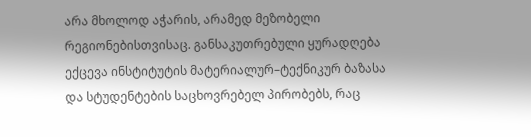არა მხოლოდ აჭარის, არამედ მეზობელი რეგიონებისთვისაც. განსაკუთრებული ყურადღება ექცევა ინსტიტუტის მატერიალურ–ტექნიკურ ბაზასა და სტუდენტების საცხოვრებელ პირობებს, რაც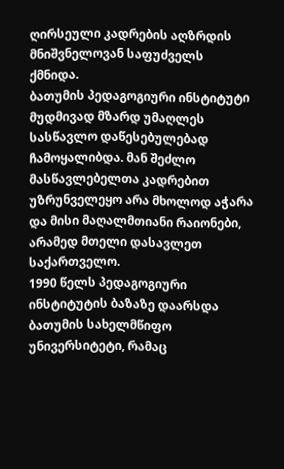ღირსეული კადრების აღზრდის მნიშვნელოვან საფუძველს ქმნიდა.
ბათუმის პედაგოგიური ინსტიტუტი მუდმივად მზარდ უმაღლეს სასწავლო დაწესებულებად ჩამოყალიბდა. მან შეძლო მასწავლებელთა კადრებით უზრუნველეყო არა მხოლოდ აჭარა და მისი მაღალმთიანი რაიონები, არამედ მთელი დასავლეთ საქართველო.
1990 წელს პედაგოგიური ინსტიტუტის ბაზაზე დაარსდა ბათუმის სახელმწიფო უნივერსიტეტი, რამაც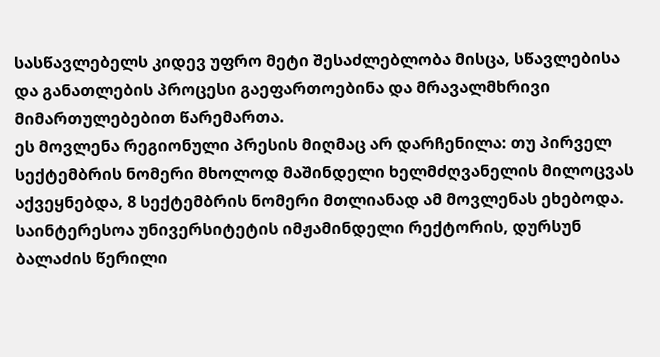სასწავლებელს კიდევ უფრო მეტი შესაძლებლობა მისცა, სწავლებისა და განათლების პროცესი გაეფართოებინა და მრავალმხრივი მიმართულებებით წარემართა.
ეს მოვლენა რეგიონული პრესის მიღმაც არ დარჩენილა: თუ პირველ სექტემბრის ნომერი მხოლოდ მაშინდელი ხელმძღვანელის მილოცვას აქვეყნებდა, 8 სექტემბრის ნომერი მთლიანად ამ მოვლენას ეხებოდა.
საინტერესოა უნივერსიტეტის იმჟამინდელი რექტორის, დურსუნ ბალაძის წერილი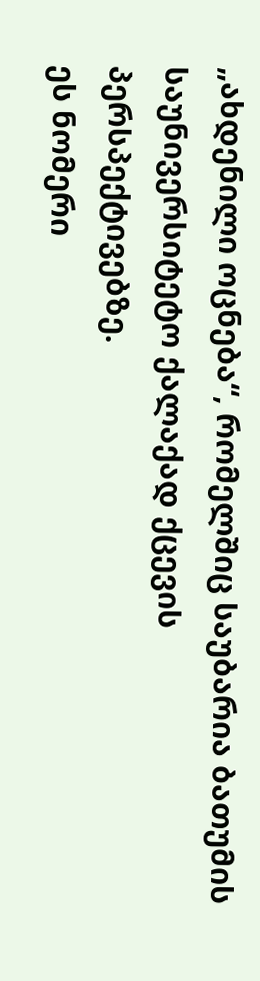„ახდენილი ოცნება“, რომელშიც საუბარია ბათუმის საუნივერსიტეტო ქალაქად ქცევის პერსპექტივებზე.
ეს ნომერი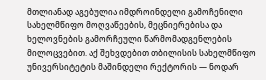მთლიანად აგებულია იმდროინდელი გამოჩენილი სახელმწიფო მოღვაწეების, მეცნიერებისა და ხელოვნების გამორჩეული წარმომადგენლების მილოცვებით. აქ შეხვდებით თბილისის სახელმწიფო უნივერსიტეტის მაშინდელი რექტორის — ნოდარ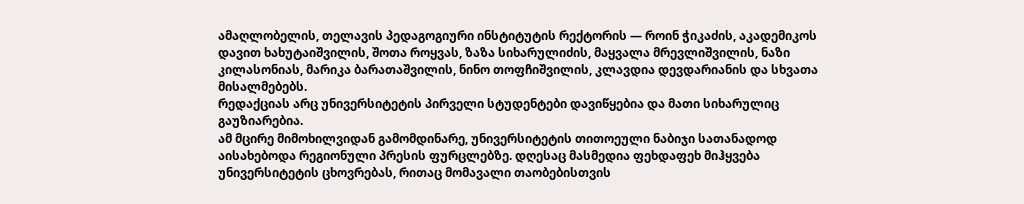ამაღლობელის, თელავის პედაგოგიური ინსტიტუტის რექტორის — როინ ჭიკაძის, აკადემიკოს დავით ხახუტაიშვილის, შოთა როყვას, ზაზა სიხარულიძის, მაყვალა მრევლიშვილის, ნაზი კილასონიას, მარიკა ბარათაშვილის, ნინო თოფჩიშვილის, კლავდია დევდარიანის და სხვათა მისალმებებს.
რედაქციას არც უნივერსიტეტის პირველი სტუდენტები დავიწყებია და მათი სიხარულიც გაუზიარებია.
ამ მცირე მიმოხილვიდან გამომდინარე, უნივერსიტეტის თითოეული ნაბიჯი სათანადოდ აისახებოდა რეგიონული პრესის ფურცლებზე. დღესაც მასმედია ფეხდაფეხ მიჰყვება უნივერსიტეტის ცხოვრებას, რითაც მომავალი თაობებისთვის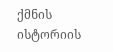ქმნის ისტორიის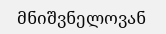მნიშვნელოვან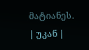მატიანეს.
| უკან |